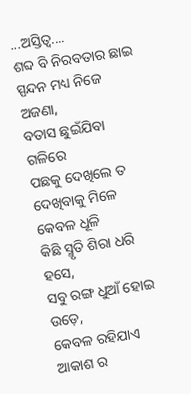...ଅସ୍ତିତ୍ବ....
ଶବ୍ଦ ବି ନିରବତାର ଛାଇ
ସ୍ପନ୍ଦନ ମଧ୍ୟ ନିଜେ ଅଜଣା,
ବତାସ ଛୁଇଁଯିବା ଗଳିରେ
ପଛକୁ ଦେଖିଲେ ତ
ଦେଖିବାକୁ ମିଳେ କେବଳ ଧୂଳି
କିଛି ସ୍ମୃତି ଶିରା ଧରି ହସେ,
ସବୁ ରଙ୍ଗ ଧୁଆଁ ହୋଇ ଉଡ଼େ,
କେବଳ ରହିଯାଏ ଆକାଶ ର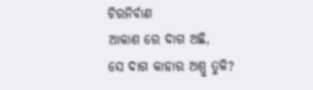ଚିରନିର୍ବାଣ
ଆକାଶ ରେ ଦାଗ ଅଛି,
ସେ ଦାଗ କାହାର ଅଶ୍ରୁ ତୁଳି?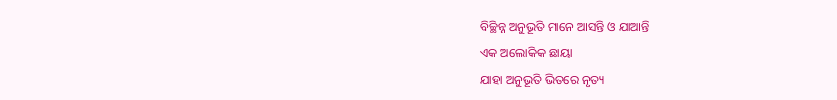ବିଚ୍ଛିନ୍ନ ଅନୁଭୂତି ମାନେ ଆସନ୍ତି ଓ ଯାଆନ୍ତି
ଏକ ଅଲୋକିକ ଛାୟା
ଯାହା ଅନୁଭୂତି ଭିତରେ ନୃତ୍ୟ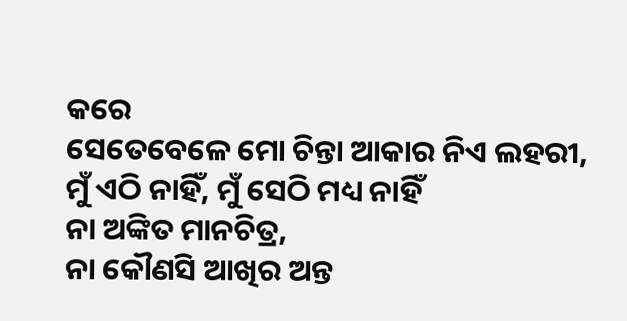କରେ
ସେତେବେଳେ ମୋ ଚିନ୍ତା ଆକାର ନିଏ ଲହରୀ,
ମୁଁ ଏଠି ନାହିଁ, ମୁଁ ସେଠି ମଧ୍ୟ ନାହିଁ
ନା ଅଙ୍କିତ ମାନଚିତ୍ର,
ନା କୌଣସି ଆଖିର ଅନ୍ତ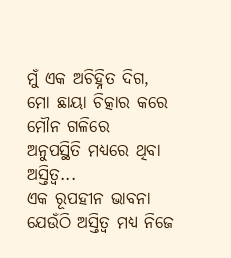ମୁଁ ଏକ ଅଚିହ୍ନିତ ଦିଗ,
ମୋ ଛାୟା ଚିତ୍କାର କରେ ମୌନ ଗଳିରେ
ଅନୁପସ୍ଥିତି ମଧ୍ୟରେ ଥିବା ଅସ୍ତିତ୍ୱ...
ଏକ ରୂପହୀନ ଭାବନା
ଯେଉଁଠି ଅସ୍ତିତ୍ୱ ମଧ୍ୟ ନିଜେ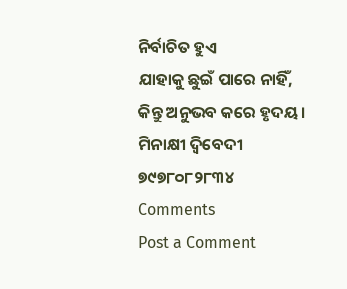ନିର୍ବାଚିତ ହୁଏ
ଯାହାକୁ ଛୁଇଁ ପାରେ ନାହିଁ,
କିନ୍ତୁ ଅନୁଭବ କରେ ହୃଦୟ।
ମିନାକ୍ଷୀ ଦ୍ବିବେଦୀ
୭୯୭୮୦୮୨୮୩୪
Comments
Post a Comment